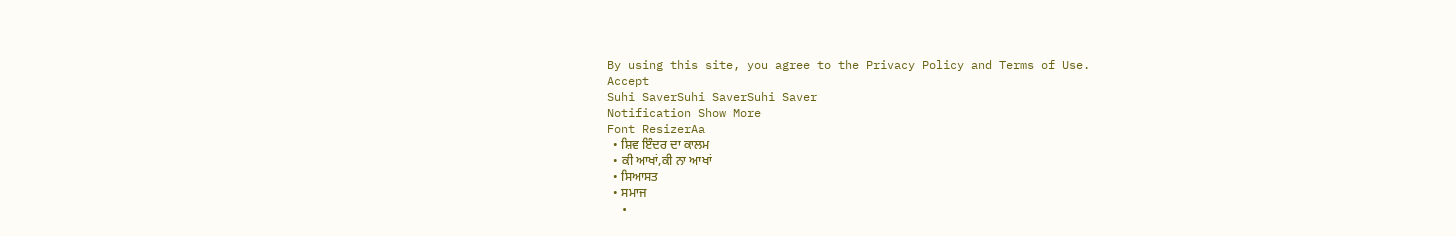By using this site, you agree to the Privacy Policy and Terms of Use.
Accept
Suhi SaverSuhi SaverSuhi Saver
Notification Show More
Font ResizerAa
  • ਸ਼ਿਵ ਇੰਦਰ ਦਾ ਕਾਲਮ
  • ਕੀ ਆਖਾਂ,ਕੀ ਨਾ ਆਖਾਂ
  • ਸਿਆਸਤ
  • ਸਮਾਜ
  •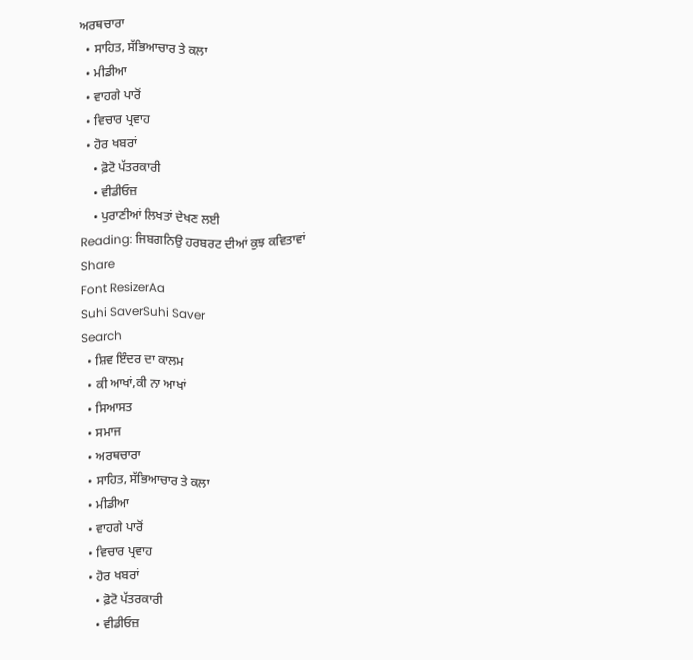ਅਰਥਚਾਰਾ
  • ਸਾਹਿਤ, ਸੱਭਿਆਚਾਰ ਤੇ ਕਲਾ
  • ਮੀਡੀਆ
  • ਵਾਹਗੇ ਪਾਰੋਂ
  • ਵਿਚਾਰ ਪ੍ਰਵਾਹ
  • ਹੋਰ ਖਬਰਾਂ
    • ਫ਼ੋਟੋ ਪੱਤਰਕਾਰੀ
    • ਵੀਡੀਓਜ਼
    • ਪੁਰਾਣੀਆਂ ਲਿਖਤਾਂ ਦੇਖਣ ਲਈ
Reading: ਜਿਬਗਨਿਉ ਹਰਬਰਟ ਦੀਆਂ ਕੁਝ ਕਵਿਤਾਵਾਂ
Share
Font ResizerAa
Suhi SaverSuhi Saver
Search
  • ਸ਼ਿਵ ਇੰਦਰ ਦਾ ਕਾਲਮ
  • ਕੀ ਆਖਾਂ,ਕੀ ਨਾ ਆਖਾਂ
  • ਸਿਆਸਤ
  • ਸਮਾਜ
  • ਅਰਥਚਾਰਾ
  • ਸਾਹਿਤ, ਸੱਭਿਆਚਾਰ ਤੇ ਕਲਾ
  • ਮੀਡੀਆ
  • ਵਾਹਗੇ ਪਾਰੋਂ
  • ਵਿਚਾਰ ਪ੍ਰਵਾਹ
  • ਹੋਰ ਖਬਰਾਂ
    • ਫ਼ੋਟੋ ਪੱਤਰਕਾਰੀ
    • ਵੀਡੀਓਜ਼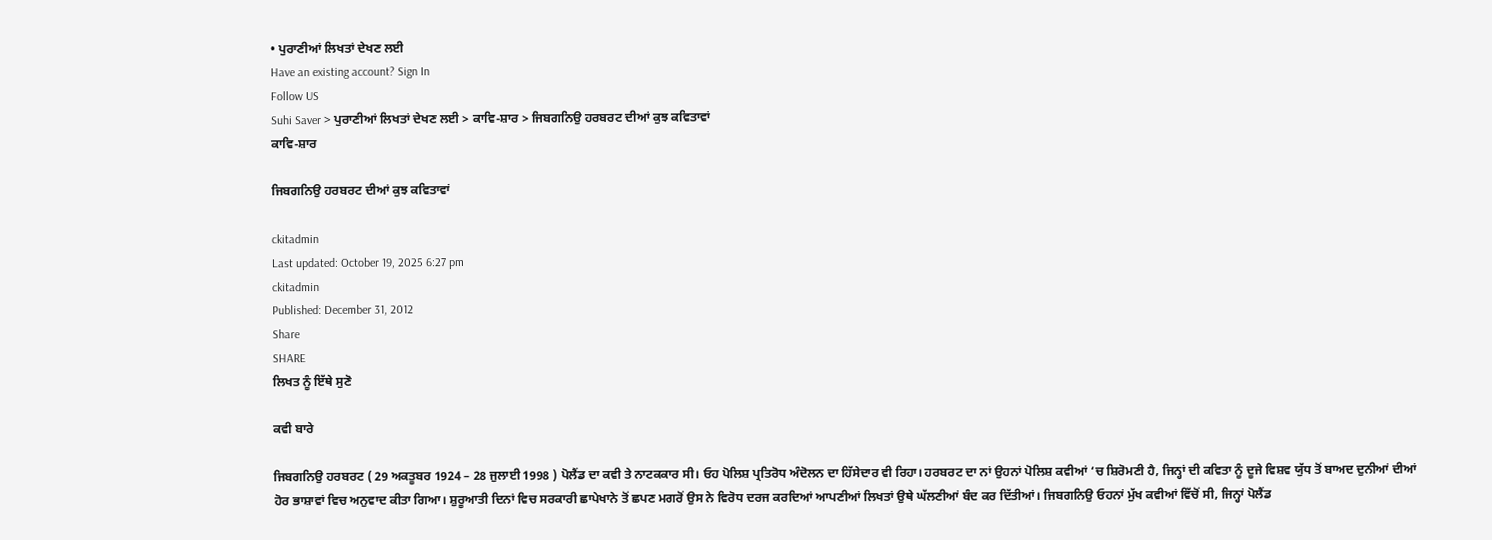• ਪੁਰਾਣੀਆਂ ਲਿਖਤਾਂ ਦੇਖਣ ਲਈ
Have an existing account? Sign In
Follow US
Suhi Saver > ਪੁਰਾਣੀਆਂ ਲਿਖਤਾਂ ਦੇਖਣ ਲਈ > ਕਾਵਿ-ਸ਼ਾਰ > ਜਿਬਗਨਿਉ ਹਰਬਰਟ ਦੀਆਂ ਕੁਝ ਕਵਿਤਾਵਾਂ
ਕਾਵਿ-ਸ਼ਾਰ

ਜਿਬਗਨਿਉ ਹਰਬਰਟ ਦੀਆਂ ਕੁਝ ਕਵਿਤਾਵਾਂ

ckitadmin
Last updated: October 19, 2025 6:27 pm
ckitadmin
Published: December 31, 2012
Share
SHARE
ਲਿਖਤ ਨੂੰ ਇੱਥੇ ਸੁਣੋ

ਕਵੀ ਬਾਰੇ

ਜਿਬਗਨਿਉ ਹਰਬਰਟ ( 29 ਅਕਤੂਬਰ 1924 – 28 ਜੁਲਾਈ 1998 ) ਪੋਲੈਂਡ ਦਾ ਕਵੀ ਤੇ ਨਾਟਕਕਾਰ ਸੀ। ਓਹ ਪੋਲਿਸ਼ ਪ੍ਰਤਿਰੋਧ ਅੰਦੋਲਨ ਦਾ ਹਿੱਸੇਦਾਰ ਵੀ ਰਿਹਾ। ਹਰਬਰਟ ਦਾ ਨਾਂ ਉਹਨਾਂ ਪੋਲਿਸ਼ ਕਵੀਆਂ ‘ਚ ਸ਼ਿਰੋਮਣੀ ਹੈ, ਜਿਨ੍ਹਾਂ ਦੀ ਕਵਿਤਾ ਨੂੰ ਦੂਜੇ ਵਿਸ਼ਵ ਯੁੱਧ ਤੋਂ ਬਾਅਦ ਦੁਨੀਆਂ ਦੀਆਂ ਹੋਰ ਭਾਸ਼ਾਵਾਂ ਵਿਚ ਅਨੁਵਾਦ ਕੀਤਾ ਗਿਆ। ਸ਼ੁਰੂਆਤੀ ਦਿਨਾਂ ਵਿਚ ਸਰਕਾਰੀ ਛਾਪੇਖਾਨੇ ਤੋਂ ਛਪਣ ਮਗਰੋਂ ਉਸ ਨੇ ਵਿਰੋਧ ਦਰਜ ਕਰਦਿਆਂ ਆਪਣੀਆਂ ਲਿਖਤਾਂ ਉਥੇ ਘੱਲਣੀਆਂ ਬੰਦ ਕਰ ਦਿੱਤੀਆਂ। ਜਿਬਗਨਿਉ ਓਹਨਾਂ ਮੁੱਖ ਕਵੀਆਂ ਵਿੱਚੋਂ ਸੀ, ਜਿਨ੍ਹਾਂ ਪੋਲੈਂਡ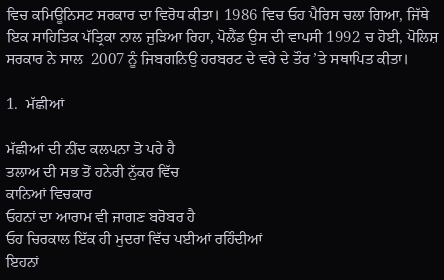ਵਿਚ ਕਮਿਊਨਿਸਟ ਸਰਕਾਰ ਦਾ ਵਿਰੋਧ ਕੀਤਾ। 1986 ਵਿਚ ਓਹ ਪੈਰਿਸ ਚਲਾ ਗਿਆ, ਜਿੱਥੇ ਇਕ ਸਾਹਿਤਿਕ ਪੱਤ੍ਰਿਕਾ ਨਾਲ ਜੁੜਿਆ ਰਿਹਾ, ਪੋਲੈਂਡ ਉਸ ਦੀ ਵਾਪਸੀ 1992 ਚ ਹੋਈ, ਪੋਲਿਸ਼ ਸਰਕਾਰ ਨੇ ਸਾਲ  2007 ਨੂੰ ਜਿਬਗਨਿਉ ਹਰਬਰਟ ਦੇ ਵਰੇ ਦੇ ਤੌਰ ’ਤੇ ਸਥਾਪਿਤ ਕੀਤਾ।

1.  ਮੱਛੀਆਂ

ਮੱਛੀਆਂ ਦੀ ਨੀਂਦ ਕਲਪਨਾ ਤੋ ਪਰੇ ਹੈ
ਤਲਾਅ ਦੀ ਸਭ ਤੋਂ ਹਨੇਰੀ ਨੁੱਕਰ ਵਿੱਚ
ਕਾਨਿਆਂ ਵਿਚਕਾਰ
ਓਹਨਾਂ ਦਾ ਆਰਾਮ ਵੀ ਜਾਗਣ ਬਰੋਬਰ ਹੈ
ਓਹ ਚਿਰਕਾਲ ਇੱਕ ਹੀ ਮੁਦਰਾ ਵਿੱਚ ਪਈਆਂ ਰਹਿੰਦੀਆਂ
ਇਹਨਾਂ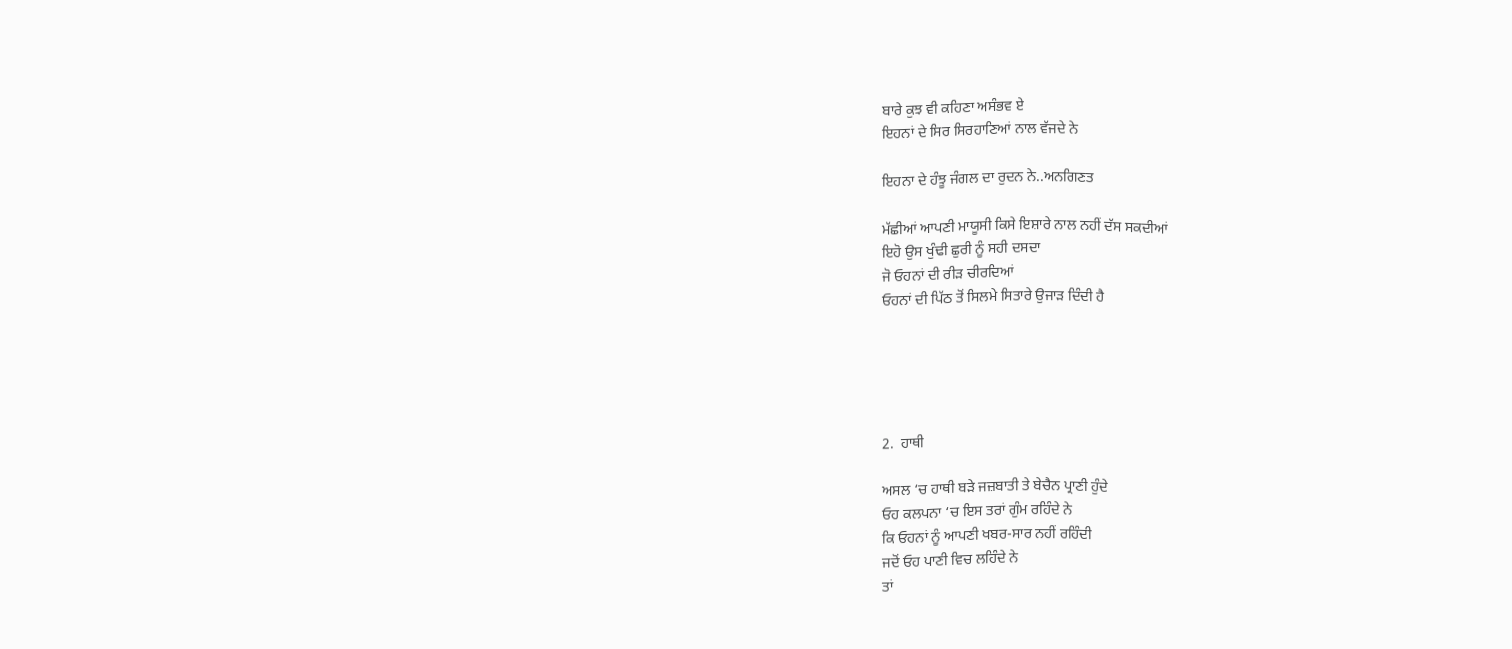ਬਾਰੇ ਕੁਝ ਵੀ ਕਹਿਣਾ ਅਸੰਭਵ ਏ
ਇਹਨਾਂ ਦੇ ਸਿਰ ਸਿਰਹਾਣਿਆਂ ਨਾਲ ਵੱਜਦੇ ਨੇ

ਇਹਨਾ ਦੇ ਹੰਝੂ ਜੰਗਲ ਦਾ ਰੁਦਨ ਨੇ..ਅਨਗਿਣਤ

ਮੱਛੀਆਂ ਆਪਣੀ ਮਾਯੂਸੀ ਕਿਸੇ ਇਸ਼ਾਰੇ ਨਾਲ ਨਹੀਂ ਦੱਸ ਸਕਦੀਆਂ
ਇਹੋ ਉਸ ਖੁੰਢੀ ਛੁਰੀ ਨੂੰ ਸਹੀ ਦਸਦਾ
ਜੋ ਓਹਨਾਂ ਦੀ ਰੀੜ ਚੀਰਦਿਆਂ
ਓਹਨਾਂ ਦੀ ਪਿੱਠ ਤੋਂ ਸਿਲਮੇ ਸਿਤਾਰੇ ਉਜਾੜ ਦਿੰਦੀ ਹੈ





2.  ਹਾਥੀ

ਅਸਲ ‘ਚ ਹਾਥੀ ਬੜੇ ਜਜ਼ਬਾਤੀ ਤੇ ਬੇਚੈਨ ਪ੍ਰਾਣੀ ਹੁੰਦੇ
ਓਹ ਕਲਪਨਾ ‘ਚ ਇਸ ਤਰਾਂ ਗੁੰਮ ਰਹਿੰਦੇ ਨੇ
ਕਿ ਓਹਨਾਂ ਨੂੰ ਆਪਣੀ ਖਬਰ-ਸਾਰ ਨਹੀਂ ਰਹਿੰਦੀ
ਜਦੋਂ ਓਹ ਪਾਣੀ ਵਿਚ ਲਹਿੰਦੇ ਨੇ
ਤਾਂ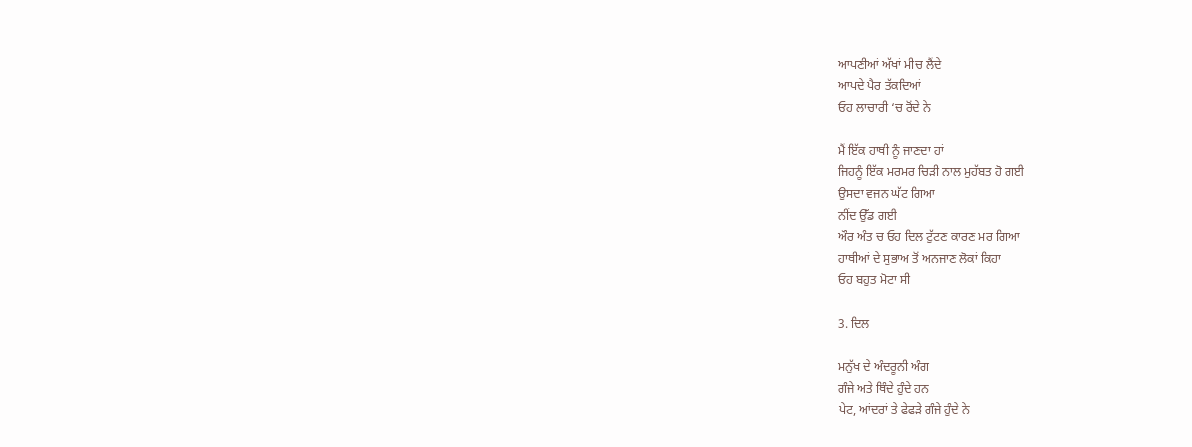ਆਪਣੀਆਂ ਅੱਖਾਂ ਮੀਚ ਲੈਂਦੇ
ਆਪਦੇ ਪੈਰ ਤੱਕਦਿਆਂ
ਓਹ ਲਾਚਾਰੀ ‘ਚ ਰੋਂਦੇ ਨੇ

ਮੈਂ ਇੱਕ ਹਾਥੀ ਨੂੰ ਜਾਣਦਾ ਹਾਂ
ਜਿਹਨੂੰ ਇੱਕ ਮਰਮਰ ਚਿੜੀ ਨਾਲ ਮੁਹੱਬਤ ਹੋ ਗਈ
ਉਸਦਾ ਵਜਨ ਘੱਟ ਗਿਆ
ਨੀਂਦ ਉੱਡ ਗਈ
ਔਰ ਅੰਤ ਚ ਓਹ ਦਿਲ ਟੁੱਟਣ ਕਾਰਣ ਮਰ ਗਿਆ
ਹਾਥੀਆਂ ਦੇ ਸੁਭਾਅ ਤੋਂ ਅਨਜਾਣ ਲੋਕਾਂ ਕਿਹਾ
ਓਹ ਬਹੁਤ ਮੋਟਾ ਸੀ

3. ਦਿਲ

ਮਨੁੱਖ ਦੇ ਅੰਦਰੂਨੀ ਅੰਗ
ਗੰਜੇ ਅਤੇ ਥਿੰਦੇ ਹੁੰਦੇ ਹਨ
ਪੇਟ, ਆਂਦਰਾਂ ਤੇ ਫੇਫੜੇ ਗੰਜੇ ਹੁੰਦੇ ਨੇ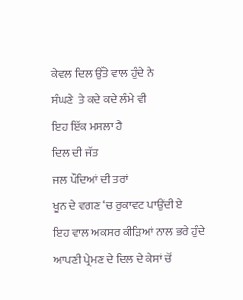ਕੇਵਲ ਦਿਲ ਉੱਤੇ ਵਾਲ ਹੁੰਦੇ ਨੇ
ਸੰਘਣੇ  ਤੇ ਕਦੇ ਕਦੇ ਲੰਮੇ ਵੀ
ਇਹ ਇੱਕ ਮਸਲਾ ਹੈ
ਦਿਲ ਦੀ ਜੱਤ
ਜਲ ਪੌਦਿਆਂ ਦੀ ਤਰਾਂ
ਖੂਨ ਦੇ ਵਗਣ ‘ਚ ਰੁਕਾਵਟ ਪਾਉਂਦੀ ਏ
ਇਹ ਵਾਲ ਅਕਸਰ ਕੀੜਿਆਂ ਨਾਲ ਭਰੇ ਹੁੰਦੇ
ਆਪਣੀ ਪ੍ਰੇਮਣ ਦੇ ਦਿਲ ਦੇ ਕੇਸਾਂ ਚੋਂ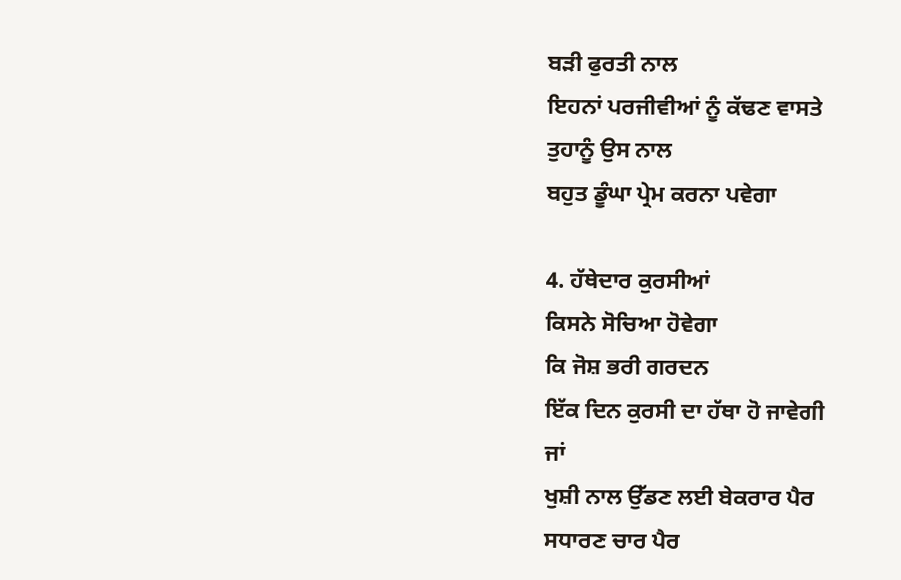ਬੜੀ ਫੁਰਤੀ ਨਾਲ
ਇਹਨਾਂ ਪਰਜੀਵੀਆਂ ਨੂੰ ਕੱਢਣ ਵਾਸਤੇ
ਤੁਹਾਨੂੰ ਉਸ ਨਾਲ
ਬਹੁਤ ਡੂੰਘਾ ਪ੍ਰੇਮ ਕਰਨਾ ਪਵੇਗਾ

4. ਹੱਥੇਦਾਰ ਕੁਰਸੀਆਂ
ਕਿਸਨੇ ਸੋਚਿਆ ਹੋਵੇਗਾ
ਕਿ ਜੋਸ਼ ਭਰੀ ਗਰਦਨ
ਇੱਕ ਦਿਨ ਕੁਰਸੀ ਦਾ ਹੱਥਾ ਹੋ ਜਾਵੇਗੀ
ਜਾਂ
ਖੁਸ਼ੀ ਨਾਲ ਉੱਡਣ ਲਈ ਬੇਕਰਾਰ ਪੈਰ
ਸਧਾਰਣ ਚਾਰ ਪੈਰ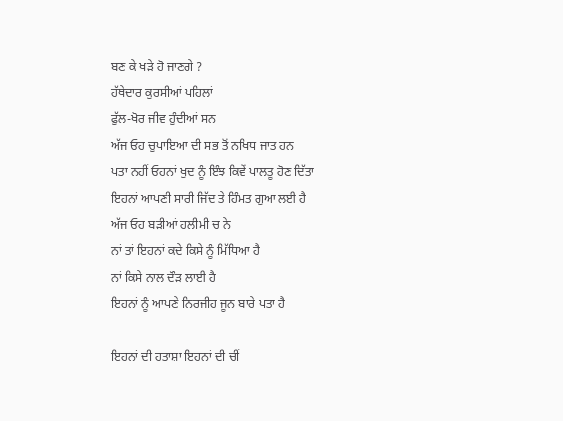ਬਣ ਕੇ ਖੜੇ ਹੋ ਜਾਣਗੇ ?
ਹੱਥੇਦਾਰ ਕੁਰਸੀਆਂ ਪਹਿਲਾਂ
ਫੁੱਲ-ਖੋਰ ਜੀਵ ਹੁੰਦੀਆਂ ਸਨ
ਅੱਜ ਓਹ ਚੁਪਾਇਆ ਦੀ ਸਭ ਤੋਂ ਨਖਿਧ ਜਾਤ ਹਨ
ਪਤਾ ਨਹੀਂ ਓਹਨਾਂ ਖੁਦ ਨੂੰ ਇੰਝ ਕਿਵੇਂ ਪਾਲਤੂ ਹੋਣ ਦਿੱਤਾ
ਇਹਨਾਂ ਆਪਣੀ ਸਾਰੀ ਜਿੱਦ ਤੇ ਹਿੰਮਤ ਗੁਆ ਲਈ ਹੈ
ਅੱਜ ਓਹ ਬੜੀਆਂ ਹਲੀਮੀ ਚ ਨੇ
ਨਾਂ ਤਾਂ ਇਹਨਾਂ ਕਦੇ ਕਿਸੇ ਨੂੰ ਮਿੱਧਿਆ ਹੈ
ਨਾਂ ਕਿਸੇ ਨਾਲ ਦੌੜ ਲਾਈ ਹੈ
ਇਹਨਾਂ ਨੂੰ ਆਪਣੇ ਨਿਰਜੀਹ ਜੂਨ ਬਾਰੇ ਪਤਾ ਹੈ

ਇਹਨਾਂ ਦੀ ਹਤਾਸ਼ਾ ਇਹਨਾਂ ਦੀ ਚੀਂ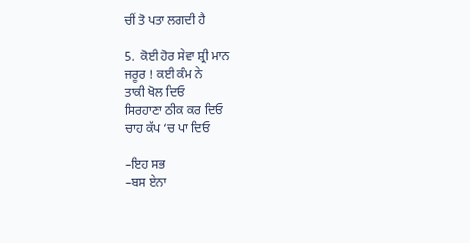ਚੀਂ ਤੋ ਪਤਾ ਲਗਦੀ ਹੈ

5.  ਕੋਈ ਹੋਰ ਸੇਵਾ ਸ਼੍ਰੀ ਮਾਨ
ਜਰੂਰ ! ਕਈ ਕੰਮ ਨੇ
ਤਾਕੀ ਖੋਲ ਦਿਓ
ਸਿਰਹਾਣਾ ਠੀਕ ਕਰ ਦਿਓ
ਚਾਹ ਕੱਪ ‘ਚ ਪਾ ਦਿਓ

–ਇਹ ਸਭ
–ਬਸ ਏਨਾ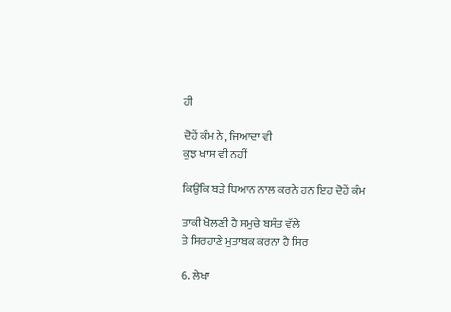ਹੀ

ਦੋਹੇਂ ਕੰਮ ਨੇ, ਜਿਆਦਾ ਵੀ
ਕੁਝ ਖਾਸ ਵੀ ਨਹੀਂ

ਕਿਉਂਕਿ ਬੜੇ ਧਿਆਨ ਨਾਲ ਕਰਨੇ ਹਨ ਇਹ ਦੋਹੇਂ ਕੰਮ

ਤਾਕੀ ਖੋਲਣੀ ਹੈ ਸਮੁਚੇ ਬਸੰਤ ਵੱਲੇ
ਤੇ ਸਿਰਹਾਣੇ ਮੁਤਾਬਕ ਕਰਨਾ ਹੈ ਸਿਰ

6. ਲੇਖਾ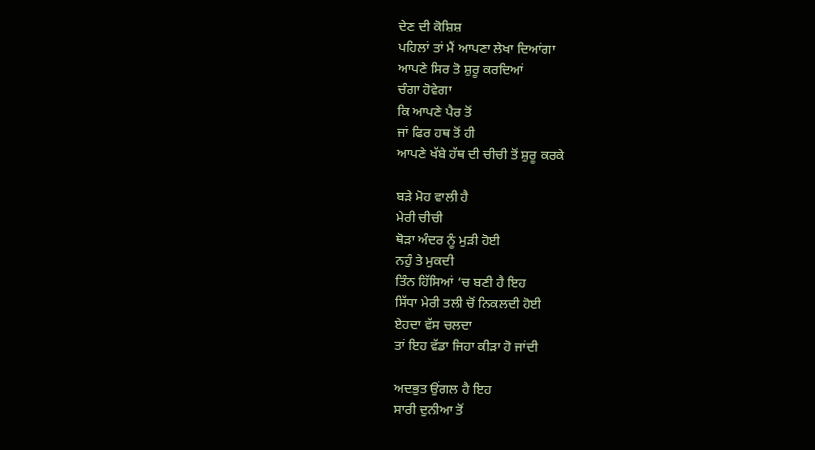ਦੇਣ ਦੀ ਕੋਸ਼ਿਸ਼
ਪਹਿਲਾਂ ਤਾਂ ਮੈਂ ਆਪਣਾ ਲੇਖਾ ਦਿਆਂਗਾ
ਆਪਣੇ ਸਿਰ ਤੋ ਸ਼ੁਰੂ ਕਰਦਿਆਂ
ਚੰਗਾ ਹੋਵੇਗਾ
ਕਿ ਆਪਣੇ ਪੈਰ ਤੋਂ
ਜਾਂ ਫਿਰ ਹਥ ਤੋਂ ਹੀ
ਆਪਣੇ ਖੱਬੇ ਹੱਥ ਦੀ ਚੀਚੀ ਤੋਂ ਸ਼ੁਰੂ ਕਰਕੇ

ਬੜੇ ਮੋਹ ਵਾਲੀ ਹੈ
ਮੇਰੀ ਚੀਚੀ
ਥੋੜਾ ਅੰਦਰ ਨੂੰ ਮੁੜੀ ਹੋਈ
ਨਹੁੰ ਤੇ ਮੁਕਦੀ
ਤਿੰਨ ਹਿੱਸਿਆਂ ‘ਚ ਬਣੀ ਹੈ ਇਹ
ਸਿੱਧਾ ਮੇਰੀ ਤਲੀ ਚੋਂ ਨਿਕਲਦੀ ਹੋਈ
ਏਹਦਾ ਵੱਸ ਚਲਦਾ
ਤਾਂ ਇਹ ਵੱਡਾ ਜਿਹਾ ਕੀੜਾ ਹੋ ਜਾਂਦੀ

ਅਦਭੁਤ ਉਂਗਲ ਹੈ ਇਹ
ਸਾਰੀ ਦੁਨੀਆ ਤੋਂ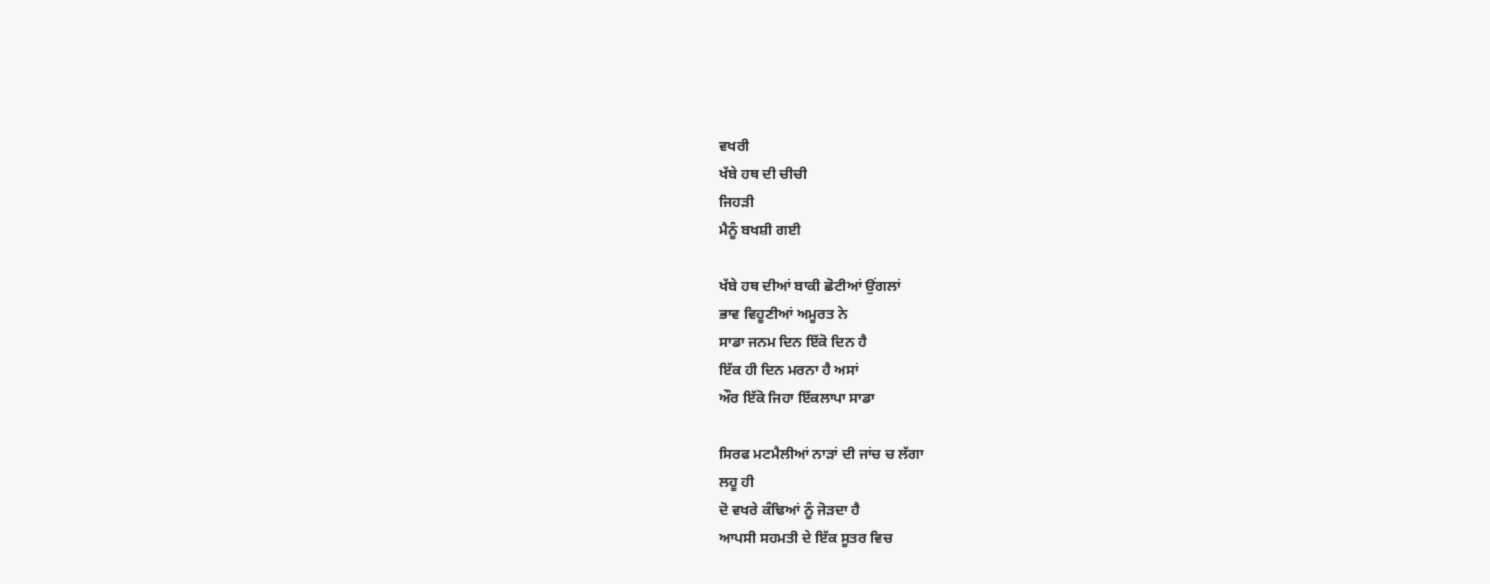ਵਖਰੀ
ਖੱਬੇ ਹਥ ਦੀ ਚੀਚੀ
ਜਿਹੜੀ
ਮੈਨੂੰ ਬਖਸ਼ੀ ਗਈ

ਖੱਬੇ ਹਥ ਦੀਆਂ ਬਾਕੀ ਛੋਟੀਆਂ ਉਂਗਲਾਂ
ਭਾਵ ਵਿਹੂਣੀਆਂ ਅਮੂਰਤ ਨੇ
ਸਾਡਾ ਜਨਮ ਦਿਨ ਇੱਕੋ ਦਿਨ ਹੈ
ਇੱਕ ਹੀ ਦਿਨ ਮਰਨਾ ਹੈ ਅਸਾਂ
ਔਰ ਇੱਕੋ ਜਿਹਾ ਇੱਕਲਾਪਾ ਸਾਡਾ

ਸਿਰਫ ਮਟਮੈਲੀਆਂ ਨਾੜਾਂ ਦੀ ਜਾਂਚ ਚ ਲੱਗਾ
ਲਹੂ ਹੀ
ਦੋ ਵਖਰੇ ਕੰਢਿਆਂ ਨੂੰ ਜੋੜਦਾ ਹੈ
ਆਪਸੀ ਸਹਮਤੀ ਦੇ ਇੱਕ ਸੂਤਰ ਵਿਚ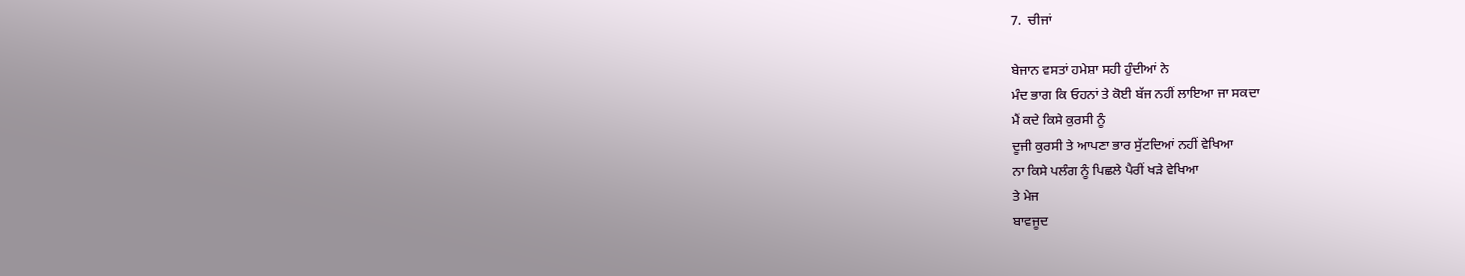7.  ਚੀਜਾਂ

ਬੇਜਾਨ ਵਸਤਾਂ ਹਮੇਸ਼ਾ ਸਹੀ ਹੁੰਦੀਆਂ ਨੇ
ਮੰਦ ਭਾਗ ਕਿ ਓਹਨਾਂ ਤੇ ਕੋਈ ਬੱਜ ਨਹੀਂ ਲਾਇਆ ਜਾ ਸਕਦਾ
ਮੈਂ ਕਦੇ ਕਿਸੇ ਕੁਰਸੀ ਨੂੰ
ਦੂਜੀ ਕੁਰਸੀ ਤੇ ਆਪਣਾ ਭਾਰ ਸੁੱਟਦਿਆਂ ਨਹੀਂ ਵੇਖਿਆ
ਨਾ ਕਿਸੇ ਪਲੰਗ ਨੂੰ ਪਿਛਲੇ ਪੈਰੀਂ ਖੜੇ ਵੇਖਿਆ
ਤੇ ਮੇਜ
ਬਾਵਜੂਦ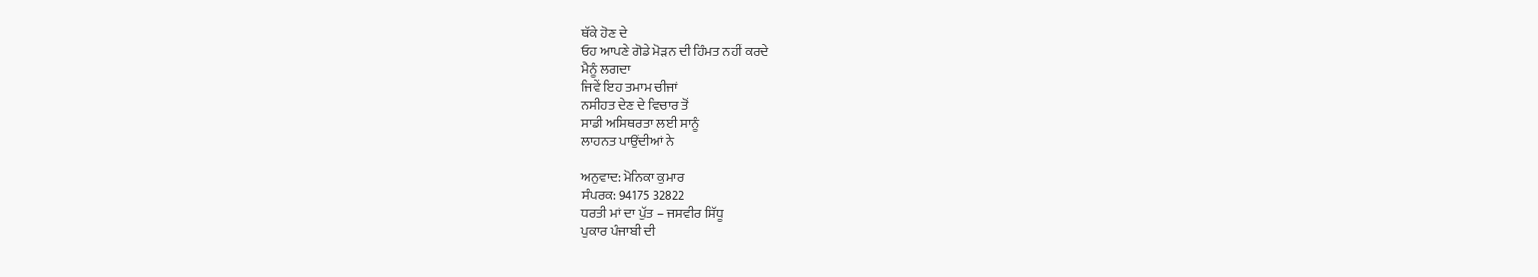ਥੱਕੇ ਹੋਣ ਦੇ
ਓਹ ਆਪਣੇ ਗੋਡੇ ਮੋੜਨ ਦੀ ਹਿੰਮਤ ਨਹੀਂ ਕਰਦੇ
ਮੈਨੂੰ ਲਗਦਾ
ਜਿਵੇਂ ਇਹ ਤਮਾਮ ਚੀਜਾਂ
ਨਸੀਹਤ ਦੇਣ ਦੇ ਵਿਚਾਰ ਤੋਂ
ਸਾਡੀ ਅਸਿਥਰਤਾ ਲਈ ਸਾਨੂੰ
ਲਾਹਨਤ ਪਾਉਂਦੀਆਂ ਨੇ

ਅਨੁਵਾਦ: ਮੋਨਿਕਾ ਕੁਮਾਰ
ਸੰਪਰਕ: 94175 32822
ਧਰਤੀ ਮਾਂ ਦਾ ਪੁੱਤ – ਜਸਵੀਰ ਸਿੱਧੂ
ਪੁਕਾਰ ਪੰਜਾਬੀ ਦੀ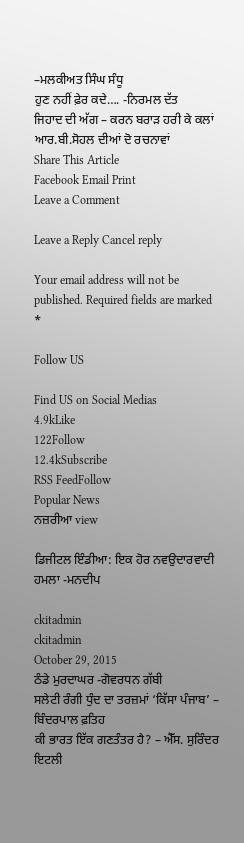–ਮਲਕੀਅਤ ਸਿੰਘ ਸੰਧੂ
ਹੁਣ ਨਹੀਂ ਫ਼ੇਰ ਕਦੇ…. -ਨਿਰਮਲ ਦੱਤ
ਜਿਹਾਦ ਦੀ ਅੱਗ – ਕਰਨ ਬਰਾੜ ਹਰੀ ਕੇ ਕਲਾਂ
ਆਰ.ਬੀ.ਸੋਹਲ ਦੀਆਂ ਦੋ ਰਚਨਾਵਾਂ
Share This Article
Facebook Email Print
Leave a Comment

Leave a Reply Cancel reply

Your email address will not be published. Required fields are marked *

Follow US

Find US on Social Medias
4.9kLike
122Follow
12.4kSubscribe
RSS FeedFollow
Popular News
ਨਜ਼ਰੀਆ view

ਡਿਜੀਟਲ ਇੰਡੀਆ: ਇਕ ਹੋਰ ਨਵਉਦਾਰਵਾਦੀ ਹਮਲਾ -ਮਨਦੀਪ

ckitadmin
ckitadmin
October 29, 2015
ਠੰਡੇ ਮੁਰਦਾਘਰ -ਗੋਵਰਧਨ ਗੱਬੀ
ਸਲੇਟੀ ਰੰਗੀ ਧੁੰਦ ਦਾ ਤਰਜ਼ਮਾਂ ‘ਕਿੱਸਾ ਪੰਜਾਬ’ – ਬਿੰਦਰਪਾਲ ਫ਼ਤਿਹ
ਕੀ ਭਾਰਤ ਇੱਕ ਗਣਤੰਤਰ ਹੈ? – ਐੱਸ. ਸੁਰਿੰਦਰ ਇਟਲੀ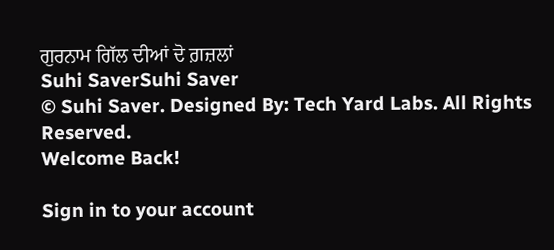ਗੁਰਨਾਮ ਗਿੱਲ ਦੀਆਂ ਦੋ ਗ਼ਜ਼ਲਾਂ
Suhi SaverSuhi Saver
© Suhi Saver. Designed By: Tech Yard Labs. All Rights Reserved.
Welcome Back!

Sign in to your account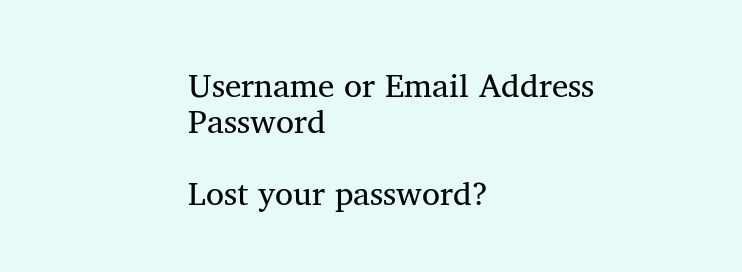Username or Email Address
Password

Lost your password?